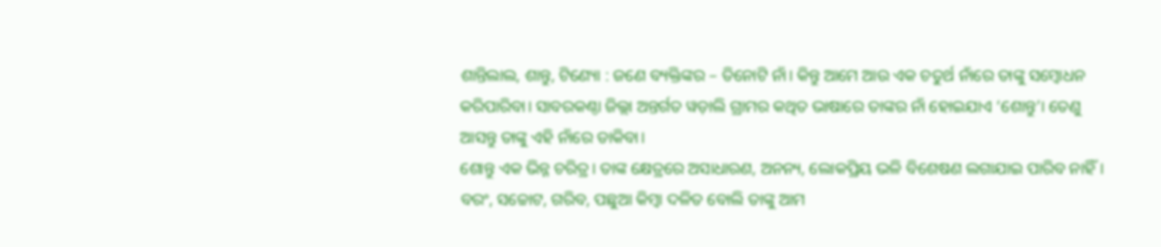ଶାନ୍ତିଲାଲ, ଶାନ୍ତୁ, ଟିଣ୍ୟୋ : ଜଣେ ବ୍ୟକ୍ତିଙ୍କର – ତିନୋଟି ନାଁ। କିନ୍ତୁ ଆମେ ଆଉ ଏକ ଚତୁର୍ଥ ନାଁରେ ତାଙ୍କୁ ସମ୍ବୋଧନ କରିପାରିବା। ସାବରକଣ୍ଠା ଜିଲ୍ଲା ଅନ୍ତର୍ଗତ ୱଡ଼ାଲି ଗ୍ରାମର କଥିତ ଭାଷାରେ ତାଙ୍କର ନାଁ ହୋଇଯାଏ ‘ଶୋନ୍ତୁ’। ତେଣୁ ଆସନ୍ତୁ ତାଙ୍କୁ ଏହି ନାଁରେ ଡାକିବା।
ଶୋନ୍ତୁ ଏକ ଭିନ୍ନ ଚରିତ୍ର। ତାଙ୍କ କ୍ଷେତ୍ରରେ ଅସାଧାରଣ, ଅନନ୍ୟ, ଲୋକପ୍ରିୟ ଭଳି ବିଶେଷଣ ଲଗାଯାଇ ପାରିବ ନାହିଁ। ବରଂ, ସଚ୍ଚୋଟ, ଗରିବ, ପଛୁଆ କିମ୍ବା ଦଳିତ ବୋଲି ତାଙ୍କୁ ଆମ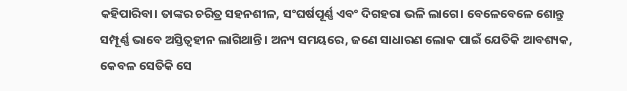କହିପାରିବା। ତାଙ୍କର ଚରିତ୍ର ସହନଶୀଳ, ସଂଘର୍ଷପୂର୍ଣ୍ଣ ଏବଂ ଦିଗହରା ଭଳି ଲାଗେ। ବେଳେବେଳେ ଶୋନ୍ତୁ ସମ୍ପୂର୍ଣ୍ଣ ଭାବେ ଅସ୍ତିତ୍ୱହୀନ ଲାଗିଥାନ୍ତି। ଅନ୍ୟ ସମୟରେ, ଜଣେ ସାଧାରଣ ଲୋକ ପାଇଁ ଯେତିକି ଆବଶ୍ୟକ, କେବଳ ସେତିକି ସେ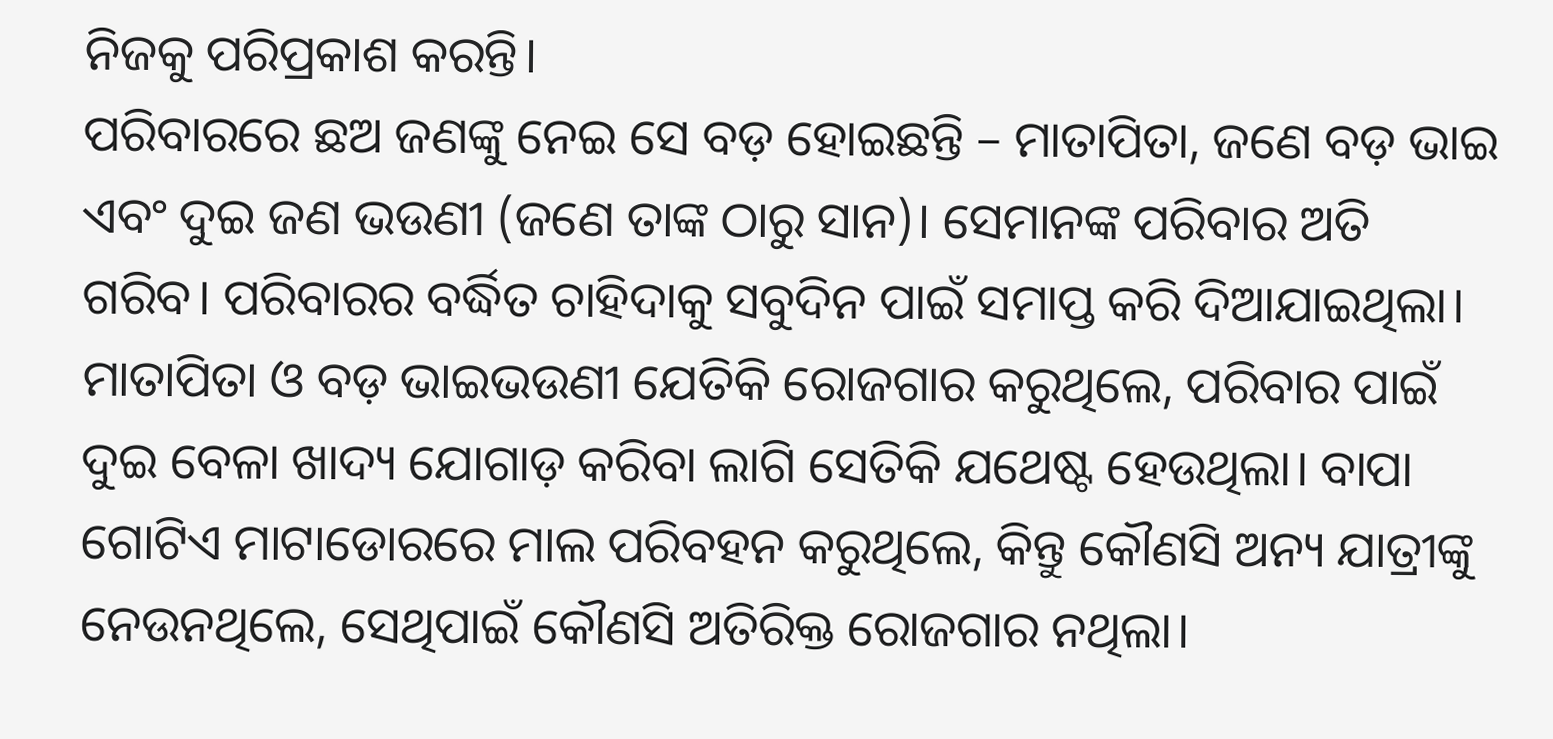ନିଜକୁ ପରିପ୍ରକାଶ କରନ୍ତି।
ପରିବାରରେ ଛଅ ଜଣଙ୍କୁ ନେଇ ସେ ବଡ଼ ହୋଇଛନ୍ତି – ମାତାପିତା, ଜଣେ ବଡ଼ ଭାଇ ଏବଂ ଦୁଇ ଜଣ ଭଉଣୀ (ଜଣେ ତାଙ୍କ ଠାରୁ ସାନ)। ସେମାନଙ୍କ ପରିବାର ଅତି ଗରିବ। ପରିବାରର ବର୍ଦ୍ଧିତ ଚାହିଦାକୁ ସବୁଦିନ ପାଇଁ ସମାପ୍ତ କରି ଦିଆଯାଇଥିଲା। ମାତାପିତା ଓ ବଡ଼ ଭାଇଭଉଣୀ ଯେତିକି ରୋଜଗାର କରୁଥିଲେ, ପରିବାର ପାଇଁ ଦୁଇ ବେଳା ଖାଦ୍ୟ ଯୋଗାଡ଼ କରିବା ଲାଗି ସେତିକି ଯଥେଷ୍ଟ ହେଉଥିଲା। ବାପା ଗୋଟିଏ ମାଟାଡୋରରେ ମାଲ ପରିବହନ କରୁଥିଲେ, କିନ୍ତୁ କୌଣସି ଅନ୍ୟ ଯାତ୍ରୀଙ୍କୁ ନେଉନଥିଲେ, ସେଥିପାଇଁ କୌଣସି ଅତିରିକ୍ତ ରୋଜଗାର ନଥିଲା।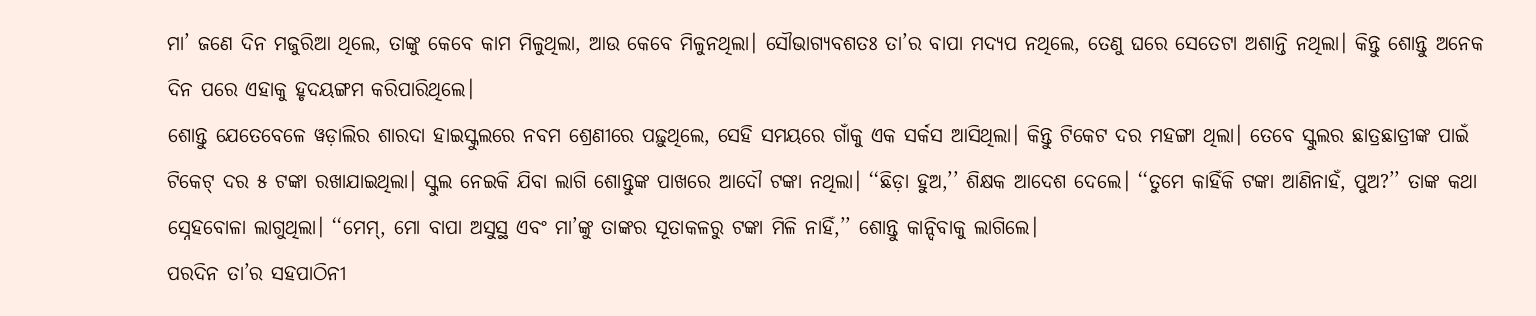ମା’ ଜଣେ ଦିନ ମଜୁରିଆ ଥିଲେ, ତାଙ୍କୁ କେବେ କାମ ମିଳୁଥିଲା, ଆଉ କେବେ ମିଳୁନଥିଲା। ସୌଭାଗ୍ୟବଶତଃ ତା’ର ବାପା ମଦ୍ୟପ ନଥିଲେ, ତେଣୁ ଘରେ ସେତେଟା ଅଶାନ୍ତି ନଥିଲା। କିନ୍ତୁ ଶୋନ୍ତୁ ଅନେକ ଦିନ ପରେ ଏହାକୁ ହୃଦୟଙ୍ଗମ କରିପାରିଥିଲେ।
ଶୋନ୍ତୁ ଯେତେବେଳେ ୱଡ଼ାଲିର ଶାରଦା ହାଇସ୍କୁଲରେ ନବମ ଶ୍ରେଣୀରେ ପଢ଼ୁଥିଲେ, ସେହି ସମୟରେ ଗାଁକୁ ଏକ ସର୍କସ ଆସିଥିଲା। କିନ୍ତୁ ଟିକେଟ ଦର ମହଙ୍ଗା ଥିଲା। ତେବେ ସ୍କୁଲର ଛାତ୍ରଛାତ୍ରୀଙ୍କ ପାଇଁ ଟିକେଟ୍ ଦର ୫ ଟଙ୍କା ରଖାଯାଇଥିଲା। ସ୍କୁଲ ନେଇକି ଯିବା ଲାଗି ଶୋନ୍ତୁଙ୍କ ପାଖରେ ଆଦୌ ଟଙ୍କା ନଥିଲା। ‘‘ଛିଡ଼ା ହୁଅ,’’ ଶିକ୍ଷକ ଆଦେଶ ଦେଲେ। ‘‘ତୁମେ କାହିଁକି ଟଙ୍କା ଆଣିନାହଁ, ପୁଅ?’’ ତାଙ୍କ କଥା ସ୍ନେହବୋଳା ଲାଗୁଥିଲା। ‘‘ମେମ୍, ମୋ ବାପା ଅସୁସ୍ଥ ଏବଂ ମା’ଙ୍କୁ ତାଙ୍କର ସୂତାକଳରୁ ଟଙ୍କା ମିଳି ନାହିଁ,’’ ଶୋନ୍ତୁ କାନ୍ଦିବାକୁ ଲାଗିଲେ।
ପରଦିନ ତା’ର ସହପାଠିନୀ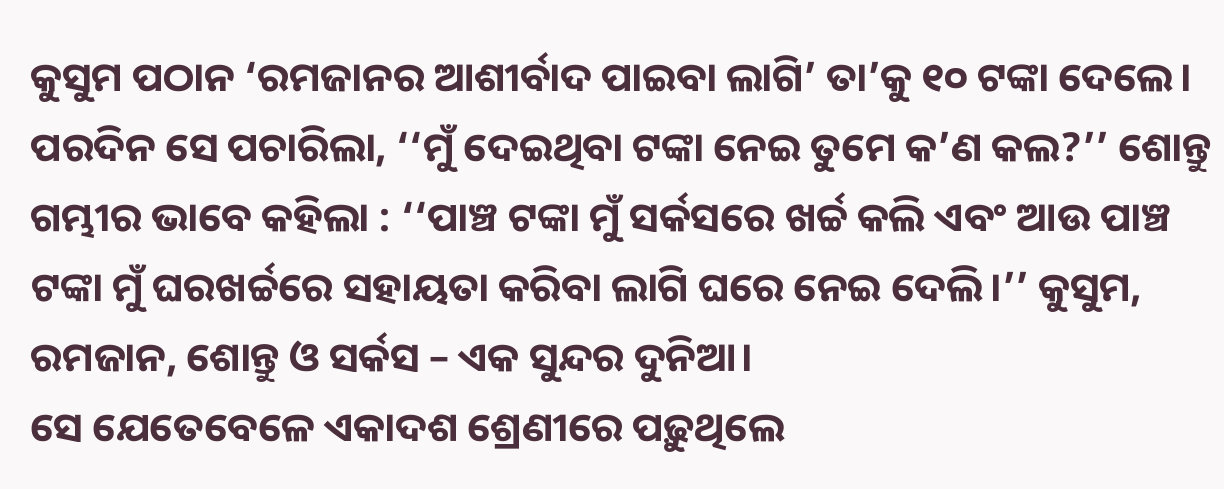କୁସୁମ ପଠାନ ‘ରମଜାନର ଆଶୀର୍ବାଦ ପାଇବା ଲାଗି’ ତା’କୁ ୧୦ ଟଙ୍କା ଦେଲେ। ପରଦିନ ସେ ପଚାରିଲା, ‘‘ମୁଁ ଦେଇଥିବା ଟଙ୍କା ନେଇ ତୁମେ କ’ଣ କଲ?’’ ଶୋନ୍ତୁ ଗମ୍ଭୀର ଭାବେ କହିଲା : ‘‘ପାଞ୍ଚ ଟଙ୍କା ମୁଁ ସର୍କସରେ ଖର୍ଚ୍ଚ କଲି ଏବଂ ଆଉ ପାଞ୍ଚ ଟଙ୍କା ମୁଁ ଘରଖର୍ଚ୍ଚରେ ସହାୟତା କରିବା ଲାଗି ଘରେ ନେଇ ଦେଲି।’’ କୁସୁମ, ରମଜାନ, ଶୋନ୍ତୁ ଓ ସର୍କସ – ଏକ ସୁନ୍ଦର ଦୁନିଆ।
ସେ ଯେତେବେଳେ ଏକାଦଶ ଶ୍ରେଣୀରେ ପଢ଼ୁଥିଲେ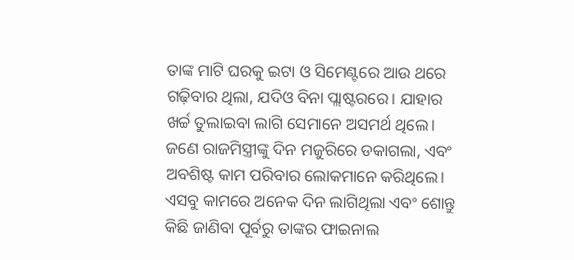ତାଙ୍କ ମାଟି ଘରକୁ ଇଟା ଓ ସିମେଣ୍ଟରେ ଆଉ ଥରେ ଗଢ଼ିବାର ଥିଲା, ଯଦିଓ ବିନା ପ୍ଲାଷ୍ଟରରେ। ଯାହାର ଖର୍ଚ୍ଚ ତୁଲାଇବା ଲାଗି ସେମାନେ ଅସମର୍ଥ ଥିଲେ। ଜଣେ ରାଜମିସ୍ତ୍ରୀଙ୍କୁ ଦିନ ମଜୁରିରେ ଡକାଗଲା, ଏବଂ ଅବଶିଷ୍ଟ କାମ ପରିବାର ଲୋକମାନେ କରିଥିଲେ। ଏସବୁ କାମରେ ଅନେକ ଦିନ ଲାଗିଥିଲା ଏବଂ ଶୋନ୍ତୁ କିଛି ଜାଣିବା ପୂର୍ବରୁ ତାଙ୍କର ଫାଇନାଲ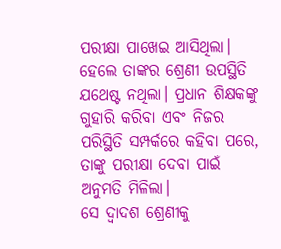ପରୀକ୍ଷା ପାଖେଇ ଆସିଥିଲା। ହେଲେ ତାଙ୍କର ଶ୍ରେଣୀ ଉପସ୍ଥିତି ଯଥେଷ୍ଟ ନଥିଲା। ପ୍ରଧାନ ଶିକ୍ଷକଙ୍କୁ ଗୁହାରି କରିବା ଏବଂ ନିଜର ପରିସ୍ଥିତି ସମ୍ପର୍କରେ କହିବା ପରେ, ତାଙ୍କୁ ପରୀକ୍ଷା ଦେବା ପାଇଁ ଅନୁମତି ମିଳିଲା।
ସେ ଦ୍ୱାଦଶ ଶ୍ରେଣୀକୁ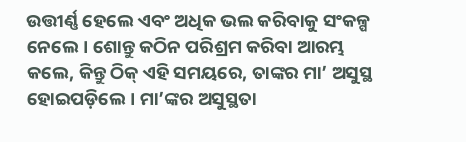ଉତ୍ତୀର୍ଣ୍ଣ ହେଲେ ଏବଂ ଅଧିକ ଭଲ କରିବାକୁ ସଂକଳ୍ପ ନେଲେ। ଶୋନ୍ତୁ କଠିନ ପରିଶ୍ରମ କରିବା ଆରମ୍ଭ କଲେ, କିନ୍ତୁ ଠିକ୍ ଏହି ସମୟରେ, ତାଙ୍କର ମା’ ଅସୁସ୍ଥ ହୋଇପଡ଼ିଲେ। ମା’ଙ୍କର ଅସୁସ୍ଥତା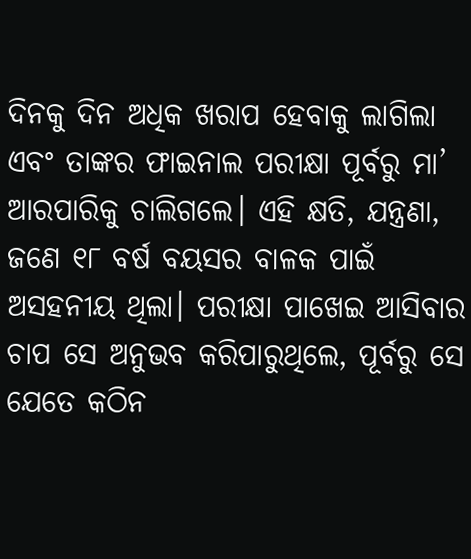ଦିନକୁ ଦିନ ଅଧିକ ଖରାପ ହେବାକୁ ଲାଗିଲା ଏବଂ ତାଙ୍କର ଫାଇନାଲ ପରୀକ୍ଷା ପୂର୍ବରୁ ମା’ ଆରପାରିକୁ ଚାଲିଗଲେ। ଏହି କ୍ଷତି, ଯନ୍ତ୍ରଣା, ଜଣେ ୧୮ ବର୍ଷ ବୟସର ବାଳକ ପାଇଁ ଅସହନୀୟ ଥିଲା। ପରୀକ୍ଷା ପାଖେଇ ଆସିବାର ଚାପ ସେ ଅନୁଭବ କରିପାରୁଥିଲେ, ପୂର୍ବରୁ ସେ ଯେତେ କଠିନ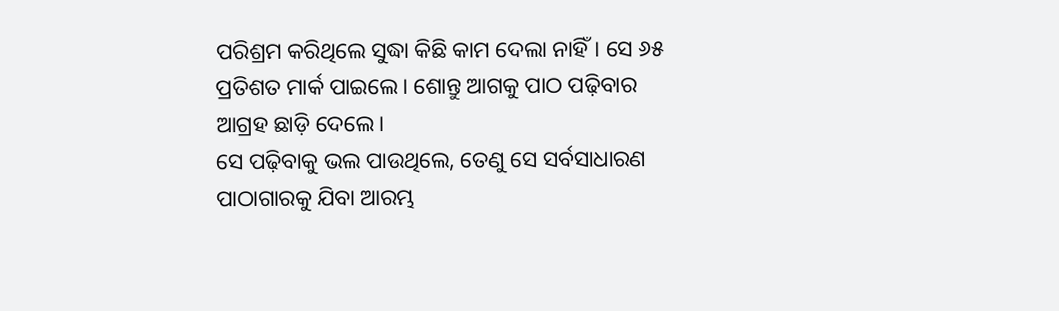ପରିଶ୍ରମ କରିଥିଲେ ସୁଦ୍ଧା କିଛି କାମ ଦେଲା ନାହିଁ। ସେ ୬୫ ପ୍ରତିଶତ ମାର୍କ ପାଇଲେ। ଶୋନ୍ତୁ ଆଗକୁ ପାଠ ପଢ଼ିବାର ଆଗ୍ରହ ଛାଡ଼ି ଦେଲେ।
ସେ ପଢ଼ିବାକୁ ଭଲ ପାଉଥିଲେ, ତେଣୁ ସେ ସର୍ବସାଧାରଣ ପାଠାଗାରକୁ ଯିବା ଆରମ୍ଭ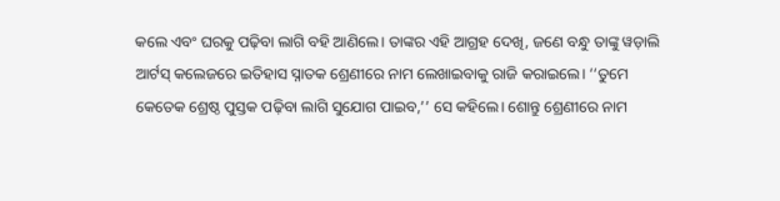କଲେ ଏବଂ ଘରକୁ ପଢ଼ିବା ଲାଗି ବହି ଆଣିଲେ। ତାଙ୍କର ଏହି ଆଗ୍ରହ ଦେଖି, ଜଣେ ବନ୍ଧୁ ତାଙ୍କୁ ୱଡ଼ାଲି ଆର୍ଟସ୍ କଲେଜରେ ଇତିହାସ ସ୍ନାତକ ଶ୍ରେଣୀରେ ନାମ ଲେଖାଇବାକୁ ରାଜି କରାଇଲେ। ‘‘ତୁମେ କେତେକ ଶ୍ରେଷ୍ଠ ପୁସ୍ତକ ପଢ଼ିବା ଲାଗି ସୁଯୋଗ ପାଇବ,’’ ସେ କହିଲେ। ଶୋନ୍ତୁ ଶ୍ରେଣୀରେ ନାମ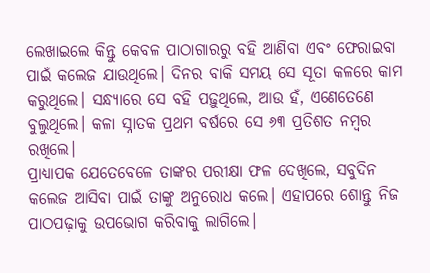ଲେଖାଇଲେ କିନ୍ତୁ କେବଳ ପାଠାଗାରରୁ ବହି ଆଣିବା ଏବଂ ଫେରାଇବା ପାଇଁ କଲେଜ ଯାଉଥିଲେ। ଦିନର ବାକି ସମୟ ସେ ସୂତା କଳରେ କାମ କରୁଥିଲେ। ସନ୍ଧ୍ୟାରେ ସେ ବହି ପଢ଼ୁଥିଲେ, ଆଉ ହଁ, ଏଣେତେଣେ ବୁଲୁଥିଲେ। କଳା ସ୍ନାତକ ପ୍ରଥମ ବର୍ଷରେ ସେ ୬୩ ପ୍ରତିଶତ ନମ୍ବର ରଖିଲେ।
ପ୍ରାଧ୍ୟାପକ ଯେତେବେଳେ ତାଙ୍କର ପରୀକ୍ଷା ଫଳ ଦେଖିଲେ, ସବୁଦିନ କଲେଜ ଆସିବା ପାଇଁ ତାଙ୍କୁ ଅନୁରୋଧ କଲେ। ଏହାପରେ ଶୋନ୍ତୁ ନିଜ ପାଠପଢ଼ାକୁ ଉପଭୋଗ କରିବାକୁ ଲାଗିଲେ।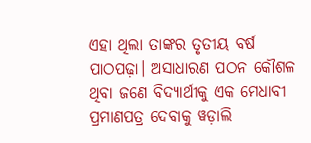ଏହା ଥିଲା ତାଙ୍କର ତୃତୀୟ ବର୍ଷ ପାଠପଢ଼ା। ଅସାଧାରଣ ପଠନ କୌଶଳ ଥିବା ଜଣେ ବିଦ୍ୟାର୍ଥୀକୁ ଏକ ମେଧାବୀ ପ୍ରମାଣପତ୍ର ଦେବାକୁ ୱଡ଼ାଲି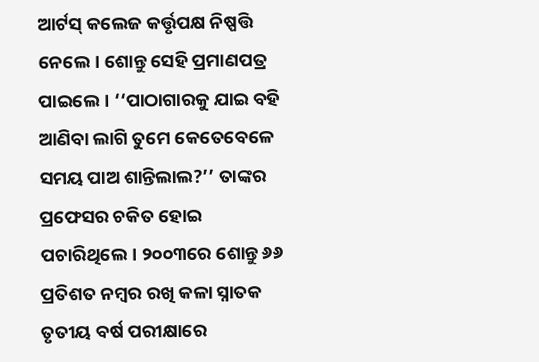ଆର୍ଟସ୍ କଲେଜ କର୍ତ୍ତୃପକ୍ଷ ନିଷ୍ପତ୍ତି ନେଲେ। ଶୋନ୍ତୁ ସେହି ପ୍ରମାଣପତ୍ର ପାଇଲେ। ‘‘ପାଠାଗାରକୁ ଯାଇ ବହି ଆଣିବା ଲାଗି ତୁମେ କେତେବେଳେ ସମୟ ପାଅ ଶାନ୍ତିଲାଲ?’’ ତାଙ୍କର ପ୍ରଫେସର ଚକିତ ହୋଇ ପଚାରିଥିଲେ। ୨୦୦୩ରେ ଶୋନ୍ତୁ ୬୬ ପ୍ରତିଶତ ନମ୍ବର ରଖି କଳା ସ୍ନାତକ ତୃତୀୟ ବର୍ଷ ପରୀକ୍ଷାରେ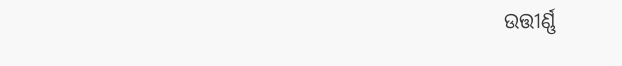ଉତ୍ତୀର୍ଣ୍ଣ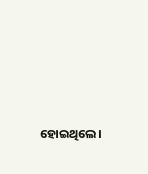ହୋଇଥିଲେ।